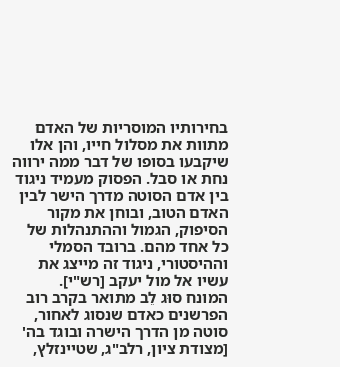בחירותיו המוסריות של האדם מתוות את מסלול חייו, והן אלו שיקבעו בסופו של דבר ממה ירווה נחת או סבל. הפסוק מעמיד ניגוד בין אדם הסוטה מדרך הישר לבין האדם הטוב, ובוחן את מקור הסיפוק, הגמול וההתנהלות של כל אחד מהם. ברובד הסמלי וההיסטורי, ניגוד זה מייצג את עשיו אל מול יעקב [רש"י].
המונח סוּג לֵב מתואר בקרב רוב הפרשנים כאדם שנסוג לאחור, סוטה מן הדרך הישרה ובוגד בה' [מצודת ציון, רלב"ג, שטיינזלץ,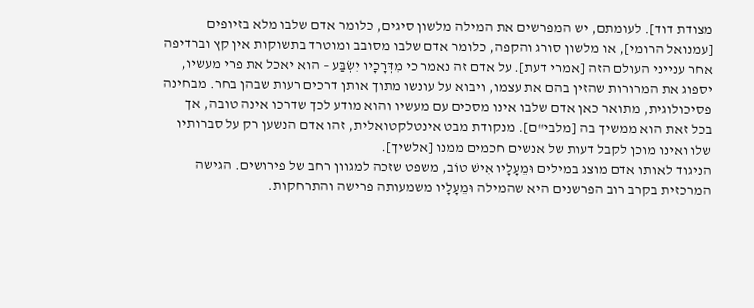מצודת דוד]. לעומתם, יש המפרשים את המילה מלשון סיגים, כלומר אדם שלבו מלא בזיופים [עמנואל הרומי], או מלשון סורג והקפה, כלומר אדם שלבו מסובב ומוטרד בתשוקות אין קץ וברדיפה אחר ענייני העולם הזה [אמרי דעת]. על אדם זה נאמר כי מִדְּרָכָיו יִשְׂבַּע – הוא יאכל את פרי מעשיו, יספוג את המרורות שהזין בהם את עצמו, ויבוא על עונשו מתוך אותן דרכים רעות שבהן בחר. מבחינה פסיכולוגית, מתואר כאן אדם שלבו אינו מסכים עם מעשיו והוא מודע לכך שדרכו אינה טובה, אך בכל זאת הוא ממשיך בה [מלבי"ם]. מנקודת מבט אינטלקטואלית, זהו אדם הנשען רק על סברותיו שלו ואינו מוכן לקבל דעות של אנשים חכמים ממנו [אלשיך].
הניגוד לאותו אדם מוצג במילים וּמֵעָלָיו אִישׁ טוֹב, משפט שזכה למגוון רחב של פירושים. הגישה המרכזית בקרב רוב הפרשנים היא שהמילה וּמֵעָלָיו משמעותה פרישה והתרחקות.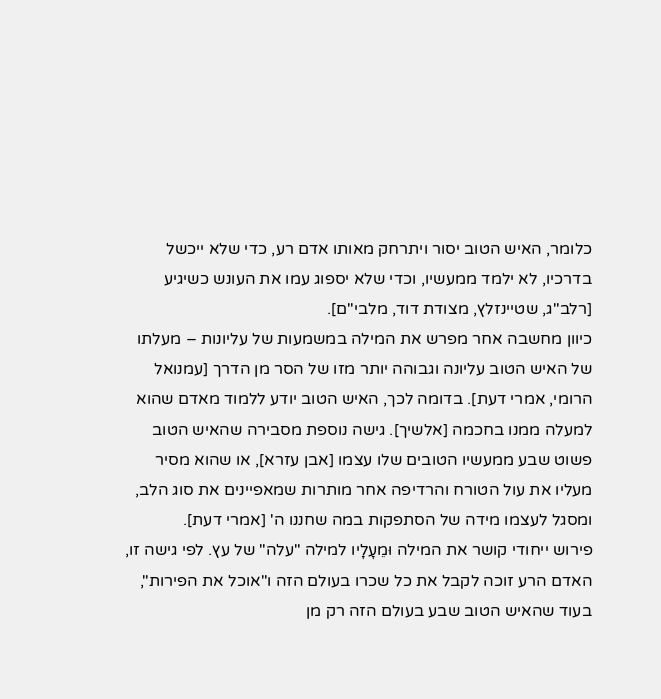כלומר, האיש הטוב יסור ויתרחק מאותו אדם רע, כדי שלא ייכשל בדרכיו, לא ילמד ממעשיו, וכדי שלא יספוג עמו את העונש כשיגיע [רלב"ג, שטיינזלץ, מצודת דוד, מלבי"ם].
כיוון מחשבה אחר מפרש את המילה במשמעות של עליונות – מעלתו של האיש הטוב עליונה וגבוהה יותר מזו של הסר מן הדרך [עמנואל הרומי, אמרי דעת]. בדומה לכך, האיש הטוב יודע ללמוד מאדם שהוא למעלה ממנו בחכמה [אלשיך]. גישה נוספת מסבירה שהאיש הטוב פשוט שבע ממעשיו הטובים שלו עצמו [אבן עזרא], או שהוא מסיר מעליו את עול הטורח והרדיפה אחר מותרות שמאפיינים את סוג הלב, ומסגל לעצמו מידה של הסתפקות במה שחננו ה' [אמרי דעת].
פירוש ייחודי קושר את המילה וּמֵעָלָיו למילה "עלה" של עץ. לפי גישה זו, האדם הרע זוכה לקבל את כל שכרו בעולם הזה ו"אוכל את הפירות", בעוד שהאיש הטוב שבע בעולם הזה רק מן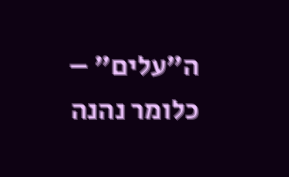ה"עלים" – כלומר נהנה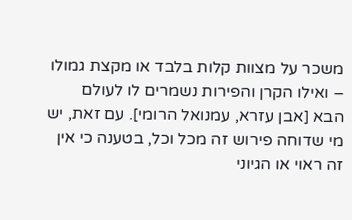משכר על מצוות קלות בלבד או מקצת גמולו – ואילו הקרן והפירות נשמרים לו לעולם הבא [אבן עזרא, עמנואל הרומי]. עם זאת, יש מי שדוחה פירוש זה מכל וכל, בטענה כי אין זה ראוי או הגיוני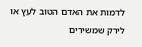לדמות את האדם הטוב לעץ או לירק שמשירים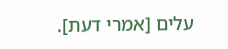עלים [אמרי דעת].